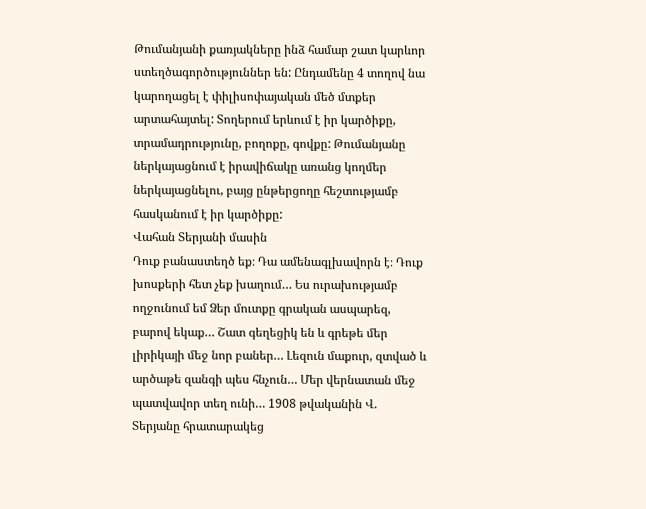Թումանյանի քառյակները ինձ համար շատ կարևոր ստեղծագործություններ են: Ընդամենը 4 տողով նա կարողացել է փիլիսոփայական մեծ մտքեր արտահայտել: Տողերում երևում է իր կարծիքը, տրամադրությունը, բողոքը, գովքը: Թումանյանը ներկայացնում է իրավիճակը առանց կողմեր ներկայացնելու, բայց ընթերցողը հեշտությամբ հասկանում է իր կարծիքը:
Վահան Տերյանի մասին
Դուք բանաստեղծ եք։ Դա ամենագլխավորն է։ Դուք խոսքերի հետ չեք խաղում… Ես ուրախությամբ ողջունում եմ Ձեր մուտքը գրական ասպարեզ, բարով եկաք… Շատ գեղեցիկ են և գրեթե մեր լիրիկայի մեջ նոր բաներ… Լեզուն մաքուր, զտված և արծաթե զանգի պես հնչուն… Մեր վերնատան մեջ պատվավոր տեղ ունի… 1908 թվականին Վ. Տերյանը հրատարակեց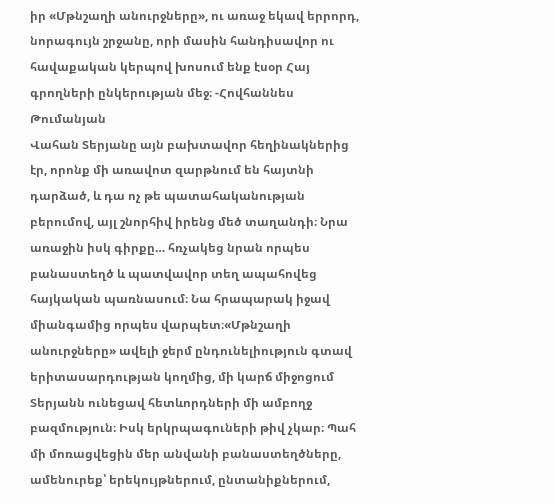իր «Մթնշաղի անուրջները», ու առաջ եկավ երրորդ, նորագույն շրջանը, որի մասին հանդիսավոր ու հավաքական կերպով խոսում ենք էսօր Հայ գրողների ընկերության մեջ։ -Հովհաննես Թումանյան
Վահան Տերյանը այն բախտավոր հեղինակներից էր, որոնք մի առավոտ զարթնում են հայտնի դարձած, և դա ոչ թե պատահականության բերումով, այլ շնորհիվ իրենց մեծ տաղանդի։ Նրա առաջին իսկ գիրքը… հռչակեց նրան որպես բանաստեղծ և պատվավոր տեղ ապահովեց հայկական պառնասում։ Նա հրապարակ իջավ միանգամից որպես վարպետ։«Մթնշաղի անուրջները» ավելի ջերմ ընդունելիություն գտավ երիտասարդության կողմից, մի կարճ միջոցում Տերյանն ունեցավ հետևորդների մի ամբողջ բազմություն։ Իսկ երկրպագուների թիվ չկար։ Պահ մի մոռացվեցին մեր անվանի բանաստեղծները, ամենուրեք՝ երեկույթներում, ընտանիքներում,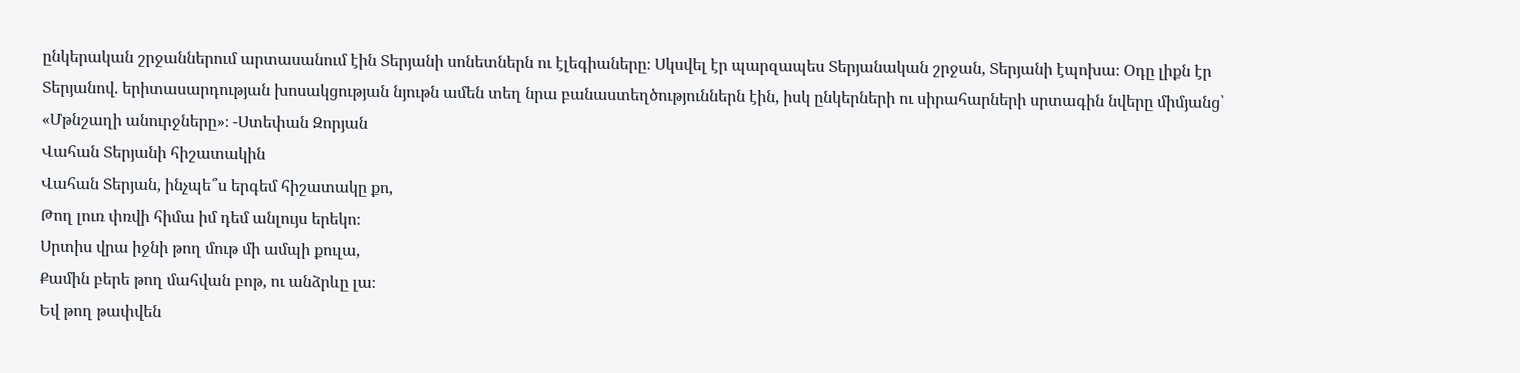ընկերական շրջաններում արտասանում էին Տերյանի սոնետներն ու էլեգիաները։ Սկսվել էր պարզապես Տերյանական շրջան, Տերյանի էպոխա։ Օդը լիքն էր Տերյանով. երիտասարդության խոսակցության նյութն ամեն տեղ նրա բանաստեղծություններն էին, իսկ ընկերների ու սիրահարների սրտագին նվերը միմյանց՝ «Մթնշաղի անուրջները»։ -Ստեփան Զորյան
Վահան Տերյանի հիշատակին
Վահան Տերյան, ինչպե՞ս երգեմ հիշատակը քո,
Թող լուռ փռվի հիմա իմ դեմ անլույս երեկո։
Սրտիս վրա իջնի թող մութ մի ամպի քուլա,
Քամին բերե թող մահվան բոթ, ու անձրևը լա։
Եվ թող թափվեն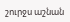շուրջս աշնան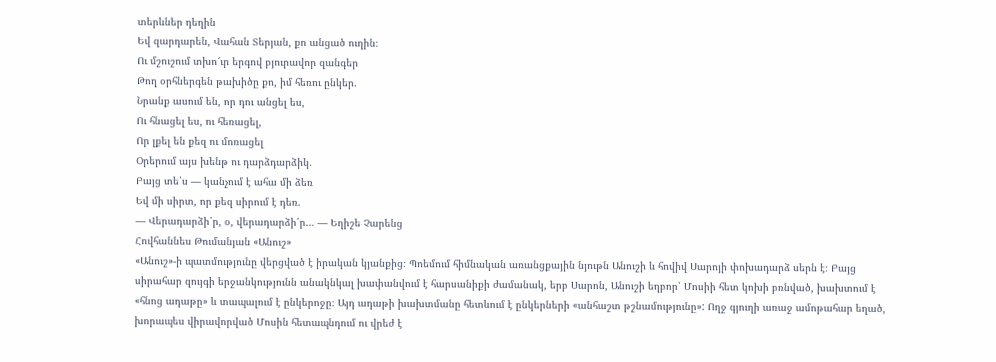տերևներ դեղին
Եվ զարդարեն, Վահան Տերյան, քո անցած ուղին։
Ու մշուշում տխո՜ւր երգով բյուրավոր զանգեր
Թող օրհներգեն թախիծը քո, իմ հեռու ընկեր.
Նրանք ասում են, որ դու անցել ես,
Ու հնացել ես, ու հեռացել,
Որ լքել են քեզ ու մոռացել
Օրերում այս խենթ ու դարձդարձիկ.
Բայց տե՛ս — կանչում է ահա մի ձեռ
Եվ մի սիրտ, որ քեզ սիրում է դեռ.
― Վերադարձի՛ր, օ, վերադարձի՛ր… — Եղիշե Չարենց
Հովհաննես Թումանյան «Անուշ»
«Անուշ»-ի պատմությունը վերցված է իրական կյանքից։ Պոեմում հիմնական առանցքային նյութն Անուշի և հովիվ Սարոյի փոխադարձ սերն է։ Բայց սիրահար զույգի երջանկությունն անակնկալ խափանվում է հարսանիքի ժամանակ, երբ Սարոն, Անուշի եղբոր՝ Մոսիի հետ կոխի բռնված, խախտում է «հնոց ադաթը» և տապալում է ընկերոջը։ Այդ ադաթի խախտմանը հետևում է ընկերների «անհաշտ թշնամությունը»: Ողջ գյուղի առաջ ամոթահար եղած, խորապես վիրավորված Մոսին հետապնդում ու վրեժ է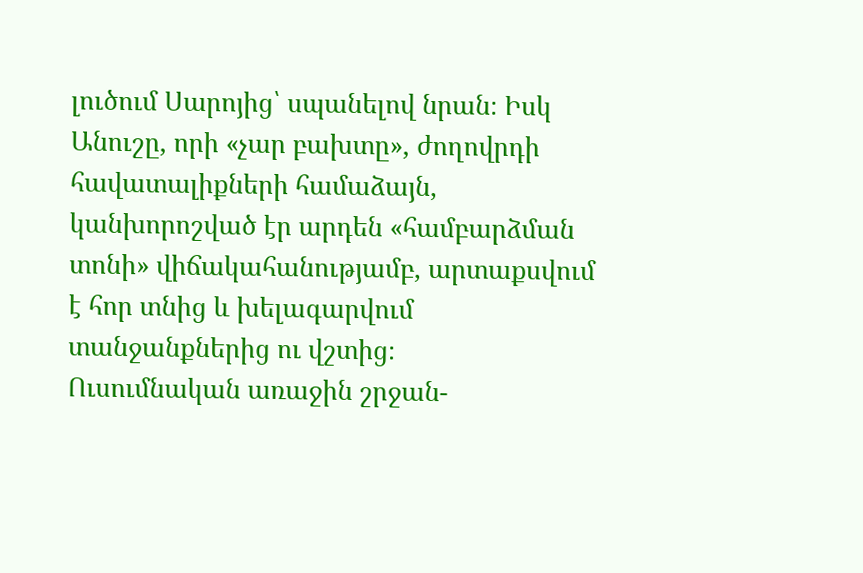լուծում Սարոյից՝ սպանելով նրան։ Իսկ Անուշը, որի «չար բախտը», ժողովրդի հավատալիքների համաձայն, կանխորոշված էր արդեն «համբարձման տոնի» վիճակահանությամբ, արտաքսվում է հոր տնից և խելագարվում տանջանքներից ու վշտից։
Ուսումնական առաջին շրջան-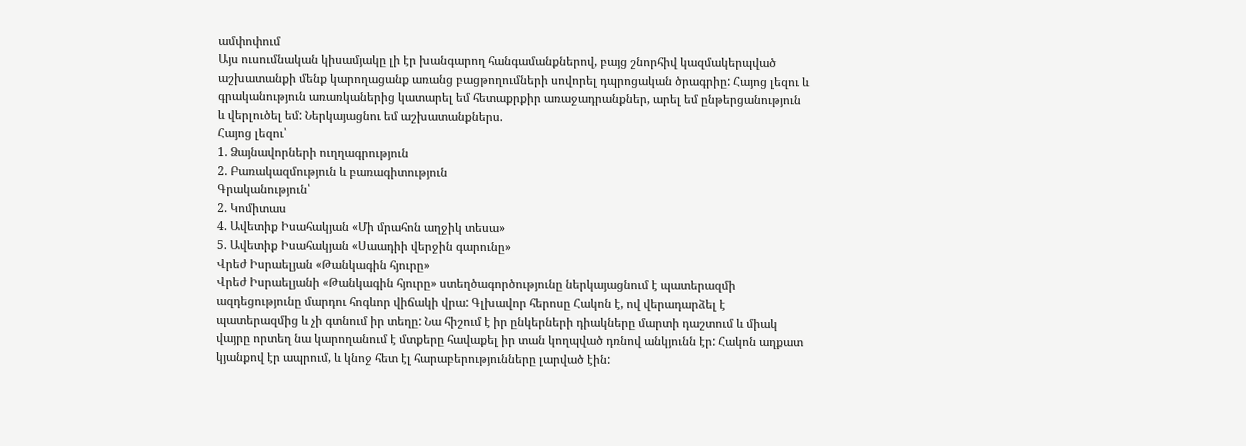ամփոփում
Այս ուսումնական կիսամյակը լի էր խանգարող հանգամանքներով, բայց շնորհիվ կազմակերպված աշխատանքի մենք կարողացանք առանց բացթողումների սովորել դպրոցական ծրագրիը: Հայոց լեզու և գրականություն առառկաներից կատարել եմ հետաքրքիր առաջադրանքներ, արել եմ ընթերցանություն և վերլուծել եմ: Ներկայացնու եմ աշխատանքներս.
Հայոց լեզու՝
1. Ձայնավորների ուղղագրություն
2. Բառակազմություն և բառագիտություն
Գրականություն՝
2. Կոմիտաս
4. Ավետիք Իսահակյան «Մի մրահոն աղջիկ տեսա»
5. Ավետիք Իսահակյան «Սաադիի վերջին գարունը»
Վրեժ Իսրաելյան «Թանկագին հյուրը»
Վրեժ Իսրաելյանի «Թանկագին հյուրը» ստեղծագործությունը ներկայացնում է պատերազմի ազդեցությունը մարդու հոգևոր վիճակի վրա: Գլխավոր հերոսը Հակոն է, ով վերադարձել է պատերազմից և չի գտնում իր տեղը: Նա հիշում է իր ընկերների դիակները մարտի դաշտում և միակ վայրը որտեղ նա կարողանում է մտքերը հավաքել իր տան կողպված դռնով անկյունն էր: Հակոն աղքատ կյանքով էր ապրում, և կնոջ հետ էլ հարաբերությունները լարված էին: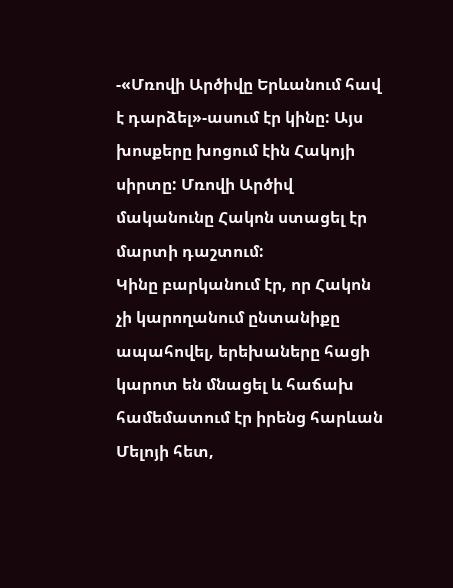-«Մռովի Արծիվը Երևանում հավ է դարձել»-ասում էր կինը: Այս խոսքերը խոցում էին Հակոյի սիրտը: Մռովի Արծիվ մականունը Հակոն ստացել էր մարտի դաշտում:
Կինը բարկանում էր, որ Հակոն չի կարողանում ընտանիքը ապահովել, երեխաները հացի կարոտ են մնացել և հաճախ համեմատում էր իրենց հարևան Մելոյի հետ,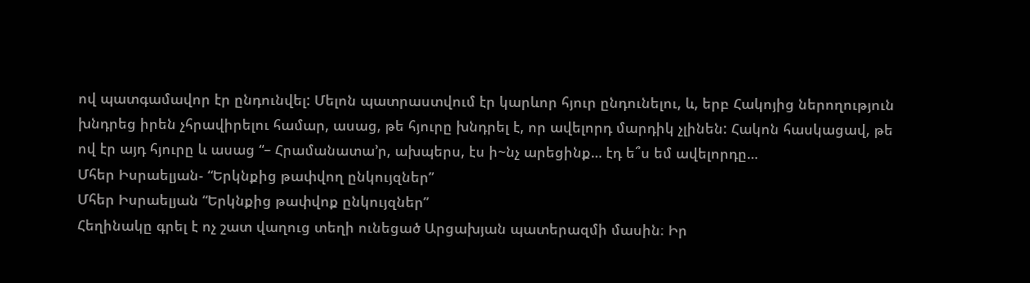ով պատգամավոր էր ընդունվել: Մելոն պատրաստվում էր կարևոր հյուր ընդունելու, և, երբ Հակոյից ներողություն խնդրեց իրեն չհրավիրելու համար, ասաց, թե հյուրը խնդրել է, որ ավելորդ մարդիկ չլինեն: Հակոն հասկացավ, թե ով էր այդ հյուրը և ասաց “– Հրամանատա՚ր, ախպերս, էս ի~նչ արեցինք… էդ ե՞ս եմ ավելորդը…
Մհեր Իսրաելյան- “Երկնքից թափվող ընկույզներ”
Մհեր Իսրաելյան “Երկնքից թափվոք ընկույզներ”
Հեղինակը գրել է ոչ շատ վաղուց տեղի ունեցած Արցախյան պատերազմի մասին։ Իր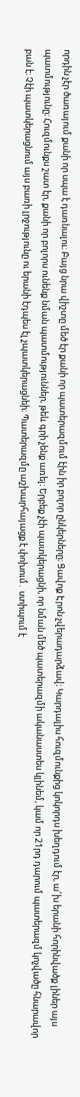որդին չէր ծառայում քանի որ սպա է դառնալու։ Բայց նրա վիշտը մեծ էր քանի որ պատերազմում էին իր բոլոր ընկերները։ Ցավոք Էրոն չվերադարձավ։ Կարդալիս հուզմունքից կոկորդս խեղդում էր, ա՜խ երանի հորինվածք լիներ այս պատմությունը։ Հուզմունքս շատ էր, քանի որ բոլորս ունենք նման պատմություններ, թեև գրի չենք առել։ Երբեք չէի պատկերացնի, որ նման մեծ պատերազմի ականաստես կլինեմ, կամ որ 21րդ դարում պատերազմ կոչվածը հնարավոր բան է։ Չէի պատկերացնում այս բառի լրջությունը ու երանի էդպես էլ չպատկերացնեի։ Պատերազմը աշխարհայացք է փոխում․ ստիպում է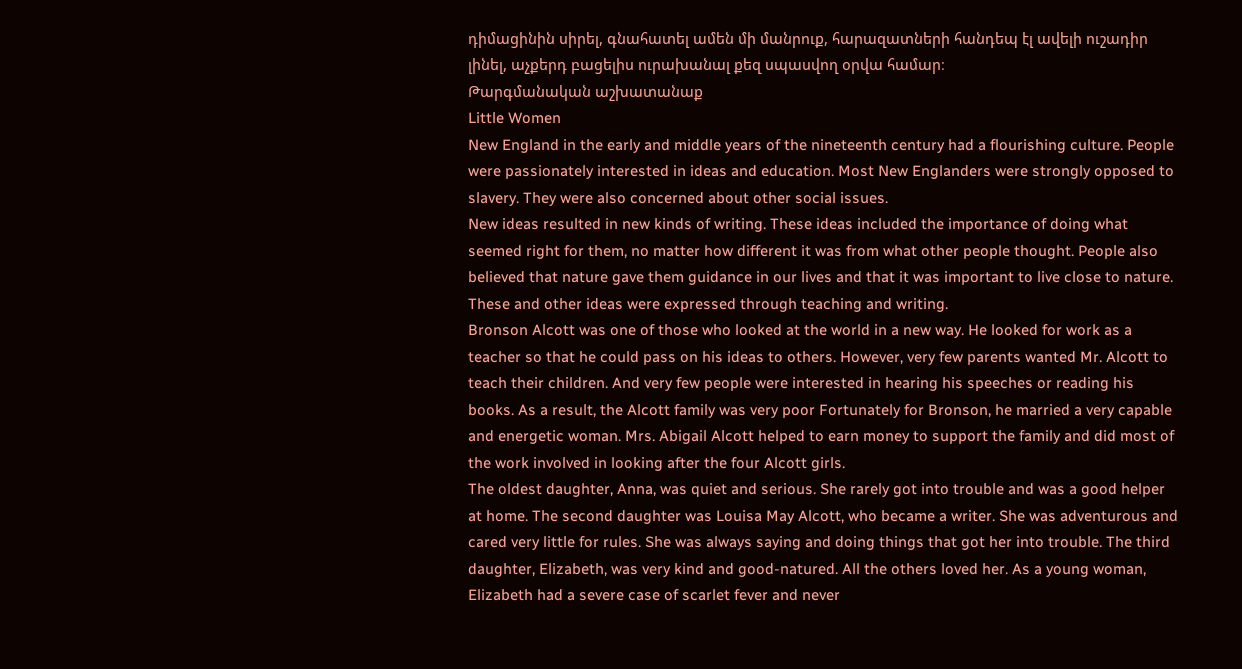դիմացինին սիրել, գնահատել ամեն մի մանրուք, հարազատների հանդեպ էլ ավելի ուշադիր լինել, աչքերդ բացելիս ուրախանալ քեզ սպասվող օրվա համար։
Թարգմանական աշխատանաք
Little Women
New England in the early and middle years of the nineteenth century had a flourishing culture. People were passionately interested in ideas and education. Most New Englanders were strongly opposed to slavery. They were also concerned about other social issues.
New ideas resulted in new kinds of writing. These ideas included the importance of doing what seemed right for them, no matter how different it was from what other people thought. People also believed that nature gave them guidance in our lives and that it was important to live close to nature. These and other ideas were expressed through teaching and writing.
Bronson Alcott was one of those who looked at the world in a new way. He looked for work as a teacher so that he could pass on his ideas to others. However, very few parents wanted Mr. Alcott to teach their children. And very few people were interested in hearing his speeches or reading his books. As a result, the Alcott family was very poor Fortunately for Bronson, he married a very capable and energetic woman. Mrs. Abigail Alcott helped to earn money to support the family and did most of the work involved in looking after the four Alcott girls.
The oldest daughter, Anna, was quiet and serious. She rarely got into trouble and was a good helper at home. The second daughter was Louisa May Alcott, who became a writer. She was adventurous and cared very little for rules. She was always saying and doing things that got her into trouble. The third daughter, Elizabeth, was very kind and good-natured. All the others loved her. As a young woman, Elizabeth had a severe case of scarlet fever and never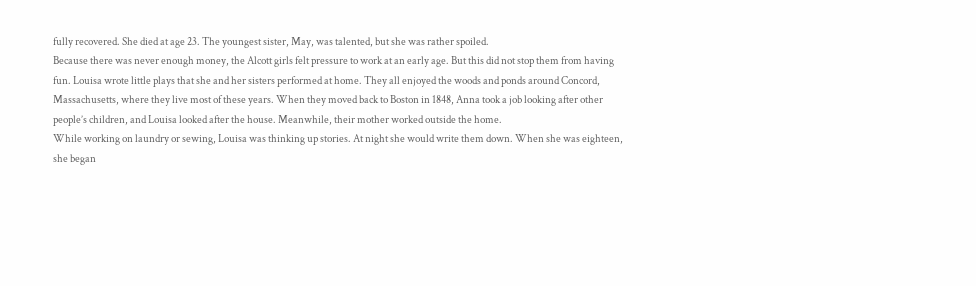fully recovered. She died at age 23. The youngest sister, May, was talented, but she was rather spoiled.
Because there was never enough money, the Alcott girls felt pressure to work at an early age. But this did not stop them from having fun. Louisa wrote little plays that she and her sisters performed at home. They all enjoyed the woods and ponds around Concord, Massachusetts, where they live most of these years. When they moved back to Boston in 1848, Anna took a job looking after other people’s children, and Louisa looked after the house. Meanwhile, their mother worked outside the home.
While working on laundry or sewing, Louisa was thinking up stories. At night she would write them down. When she was eighteen, she began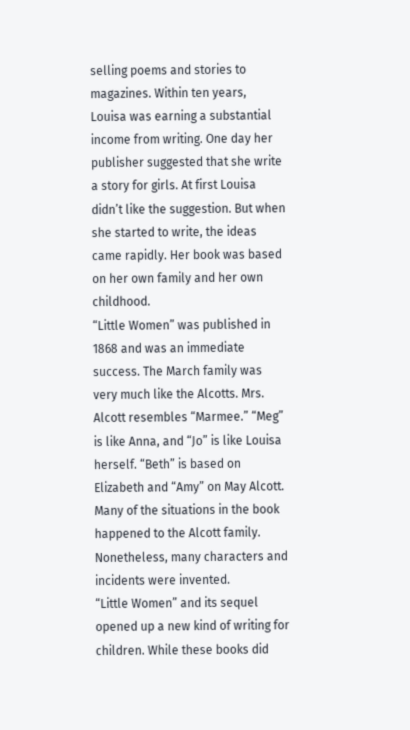selling poems and stories to magazines. Within ten years, Louisa was earning a substantial income from writing. One day her publisher suggested that she write a story for girls. At first Louisa didn’t like the suggestion. But when she started to write, the ideas came rapidly. Her book was based on her own family and her own childhood.
“Little Women” was published in 1868 and was an immediate success. The March family was very much like the Alcotts. Mrs. Alcott resembles “Marmee.” “Meg” is like Anna, and “Jo” is like Louisa herself. “Beth” is based on Elizabeth and “Amy” on May Alcott. Many of the situations in the book happened to the Alcott family. Nonetheless, many characters and incidents were invented.
“Little Women” and its sequel opened up a new kind of writing for children. While these books did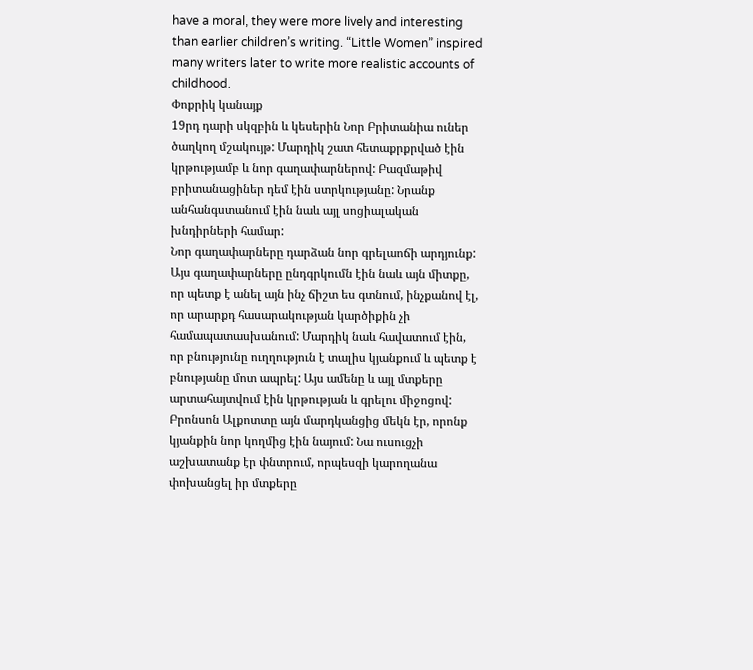have a moral, they were more lively and interesting than earlier children’s writing. “Little Women” inspired many writers later to write more realistic accounts of childhood.
Փոքրիկ կանայք
19րդ դարի սկզբին և կեսերին Նոր Բրիտանիա ուներ ծաղկող մշակույթ: Մարդիկ շատ հետաքրքրված էին կրթությամբ և նոր գաղափարներով: Բազմաթիվ բրիտանացիներ դեմ էին ստրկությանը: Նրանք անհանգստանում էին նաև այլ սոցիալական խնդիրների համար:
Նոր գաղափարները դարձան նոր գրելաոճի արդյունք: Այս գաղափարները ընդգրկումն էին նաև այն միտքը, որ պետք է անել այն ինչ ճիշտ ես գտնում, ինչքանով էլ, որ արարքդ հասարակության կարծիքին չի համապատասխանում: Մարդիկ նաև հավատում էին, որ բնությունը ուղղություն է տալիս կյանքում և պետք է բնությանը մոտ ապրել: Այս ամենը և այլ մտքերը արտահայտվում էին կրթության և գրելու միջոցով:
Բրոնսոն Ալքոտտը այն մարդկանցից մեկն էր, որոնք կյանքին նոր կողմից էին նայում: Նա ուսուցչի աշխատանք էր փնտրում, որպեսզի կարողանա փոխանցել իր մտքերը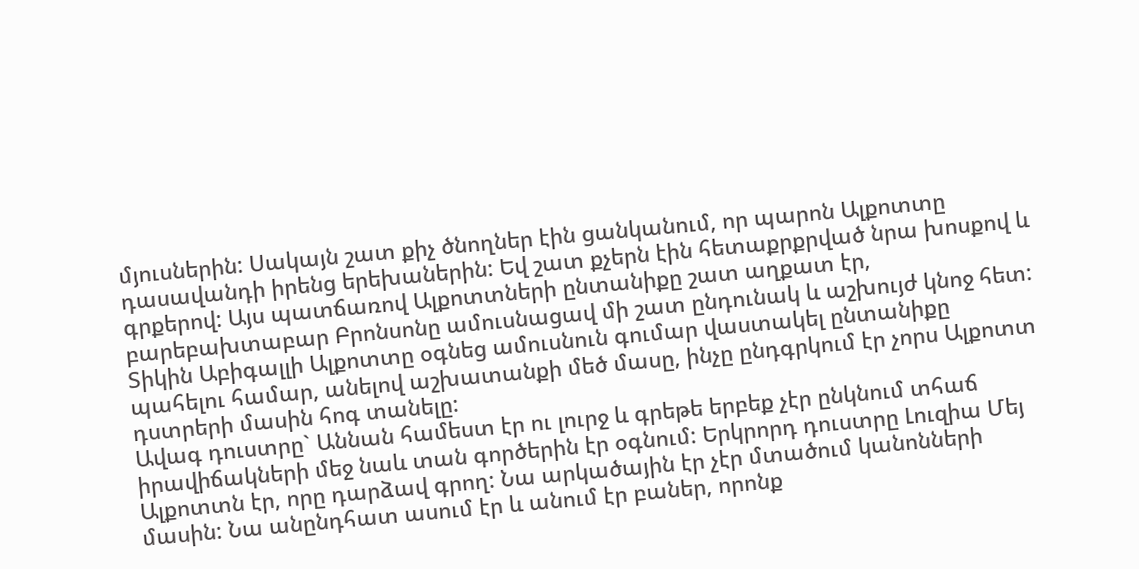մյուսներին: Սակայն շատ քիչ ծնողներ էին ցանկանում, որ պարոն Ալքոտտը դասավանդի իրենց երեխաներին: Եվ շատ քչերն էին հետաքրքրված նրա խոսքով և գրքերով: Այս պատճառով Ալքոտտների ընտանիքը շատ աղքատ էր, բարեբախտաբար Բրոնսոնը ամուսնացավ մի շատ ընդունակ և աշխույժ կնոջ հետ: Տիկին Աբիգալլի Ալքոտտը օգնեց ամուսնուն գումար վաստակել ընտանիքը պահելու համար, անելով աշխատանքի մեծ մասը, ինչը ընդգրկում էր չորս Ալքոտտ դստրերի մասին հոգ տանելը:
Ավագ դուստրը` Աննան համեստ էր ու լուրջ և գրեթե երբեք չէր ընկնում տհաճ իրավիճակների մեջ նաև տան գործերին էր օգնում: Երկրորդ դուստրը Լուզիա Մեյ Ալքոտտն էր, որը դարձավ գրող: Նա արկածային էր չէր մտածում կանոնների մասին: Նա անընդհատ ասում էր և անում էր բաներ, որոնք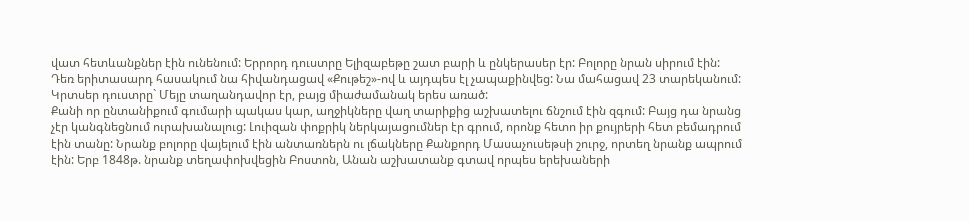վատ հետևանքներ էին ունենում: Երրորդ դուստրը Ելիզաբեթը շատ բարի և ընկերասեր էր: Բոլորը նրան սիրում էին: Դեռ երիտասարդ հասակում նա հիվանդացավ «Քութեշ»-ով և այդպես էլ չապաքինվեց: Նա մահացավ 23 տարեկանում: Կրտսեր դուստրը` Մեյը տաղանդավոր էր, բայց միաժամանակ երես առած:
Քանի որ ընտանիքում գումարի պակաս կար, աղջիկները վաղ տարիքից աշխատելու ճնշում էին զգում: Բայց դա նրանց չէր կանգնեցնում ուրախանալուց: Լուիզան փոքրիկ ներկայացումներ էր գրում, որոնք հետո իր քույրերի հետ բեմադրում էին տանը: Նրանք բոլորը վայելում էին անտառներն ու լճակները Քանքորդ Մասաչուսեթսի շուրջ, որտեղ նրանք ապրում էին: Երբ 1848թ. նրանք տեղափոխվեցին Բոստոն, Անան աշխատանք գտավ որպես երեխաների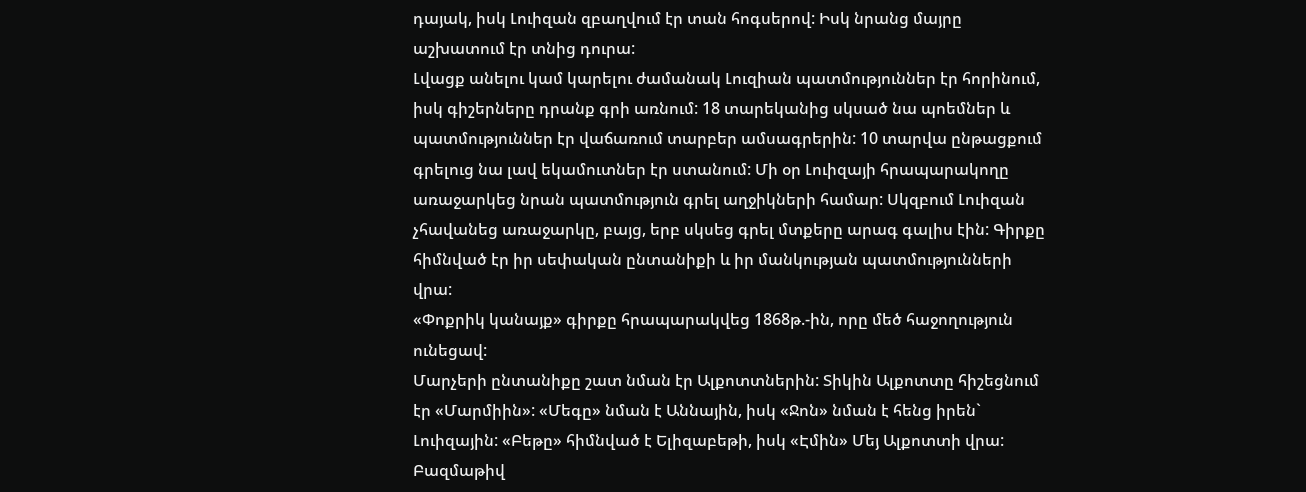դայակ, իսկ Լուիզան զբաղվում էր տան հոգսերով: Իսկ նրանց մայրը աշխատում էր տնից դուրա:
Լվացք անելու կամ կարելու ժամանակ Լուզիան պատմություններ էր հորինում, իսկ գիշերները դրանք գրի առնում: 18 տարեկանից սկսած նա պոեմներ և պատմություններ էր վաճառում տարբեր ամսագրերին: 10 տարվա ընթացքում գրելուց նա լավ եկամուտներ էր ստանում: Մի օր Լուիզայի հրապարակողը առաջարկեց նրան պատմություն գրել աղջիկների համար: Սկզբում Լուիզան չհավանեց առաջարկը, բայց, երբ սկսեց գրել մտքերը արագ գալիս էին: Գիրքը հիմնված էր իր սեփական ընտանիքի և իր մանկության պատմությունների վրա:
«Փոքրիկ կանայք» գիրքը հրապարակվեց 1868թ.-ին, որը մեծ հաջողություն ունեցավ:
Մարչերի ընտանիքը շատ նման էր Ալքոտտներին: Տիկին Ալքոտտը հիշեցնում էր «Մարմիին»: «Մեգը» նման է Աննային, իսկ «Ջոն» նման է հենց իրեն` Լուիզային: «Բեթը» հիմնված է Ելիզաբեթի, իսկ «Էմին» Մեյ Ալքոտտի վրա: Բազմաթիվ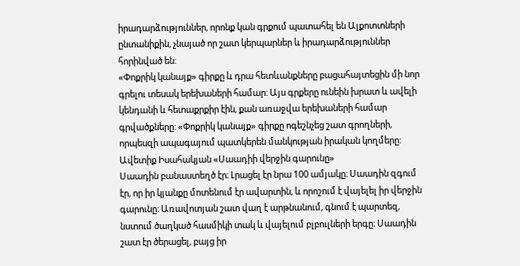իրադարձություններ, որոնք կան գրքում պատահել են Ալքոտտների ընտանիքին, չնայած որ շատ կերպարներ և իրադարձություններ հորինված են:
«Փոքրիկ կանայք» գիրքը և դրա հետևանքները բացահայտեցին մի նոր գրելու տեսակ երեխաների համար: Այս գրքերը ունեին խրատ և ավելի կենդանի և հետաքրքիր էին, քան առաջվա երեխաների համար գրվածքները: «Փոքրիկ կանայք» գիրքը ոգեշնչեց շատ գրողների, որպեսզի ապագայում պատկերեն մանկության իրական կողմերը:
Ավետիք Իսահակյան «Սաադիի վերջին գարունը»
Սաադին բանաստեղծ էր։ Լրացել էր նրա 100 ամյակը։ Սաադին զգում էր, որ իր կյանքը մոտենում էր ավարտին, և որոշում է վայելել իր վերջին գարունը։ Առավոտյան շատ վաղ է արթնանում, գնում է պարտեզ, նստում ծաղկած հասմիկի տակ և վայելում բլբուլների երգը։ Սաադին շատ էր ծերացել, բայց իր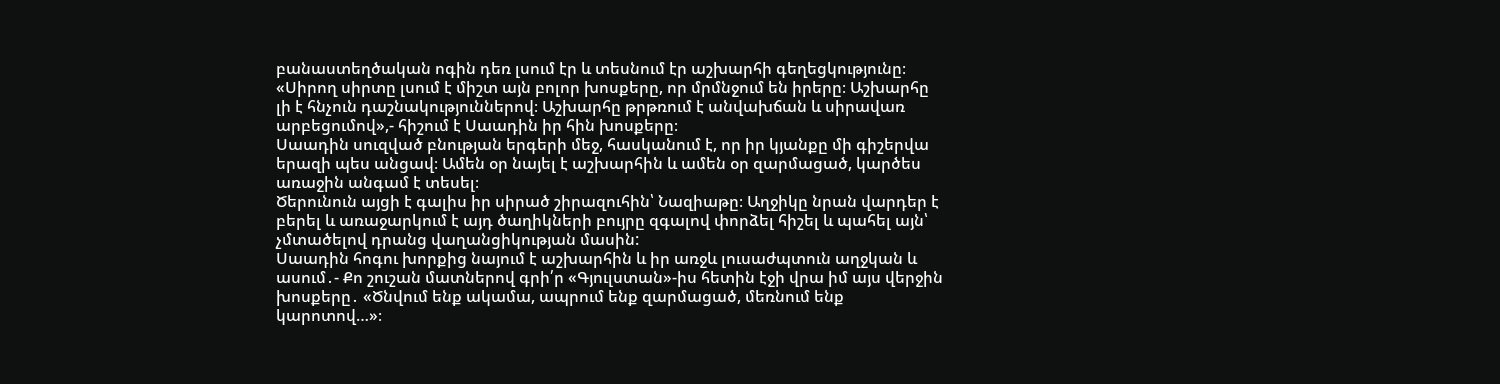բանաստեղծական ոգին դեռ լսում էր և տեսնում էր աշխարհի գեղեցկությունը։
«Սիրող սիրտը լսում է միշտ այն բոլոր խոսքերը, որ մրմնջում են իրերը։ Աշխարհը լի է հնչուն դաշնակություններով։ Աշխարհը թրթռում է անվախճան և սիրավառ արբեցումով»,- հիշում է Սաադին իր հին խոսքերը։
Սաադին սուզված բնության երգերի մեջ, հասկանում է, որ իր կյանքը մի գիշերվա երազի պես անցավ։ Ամեն օր նայել է աշխարհին և ամեն օր զարմացած, կարծես առաջին անգամ է տեսել։
Ծերունուն այցի է գալիս իր սիրած շիրազուհին՝ Նազիաթը։ Աղջիկը նրան վարդեր է բերել և առաջարկում է այդ ծաղիկների բույրը զգալով փորձել հիշել և պահել այն՝ չմտածելով դրանց վաղանցիկության մասին:
Սաադին հոգու խորքից նայում է աշխարհին և իր առջև լուսաժպտուն աղջկան և ասում․- Քո շուշան մատներով գրի՛ր «Գյուլստան»-իս հետին էջի վրա իմ այս վերջին խոսքերը․ «Ծնվում ենք ակամա, ապրում ենք զարմացած, մեռնում ենք կարոտով…»։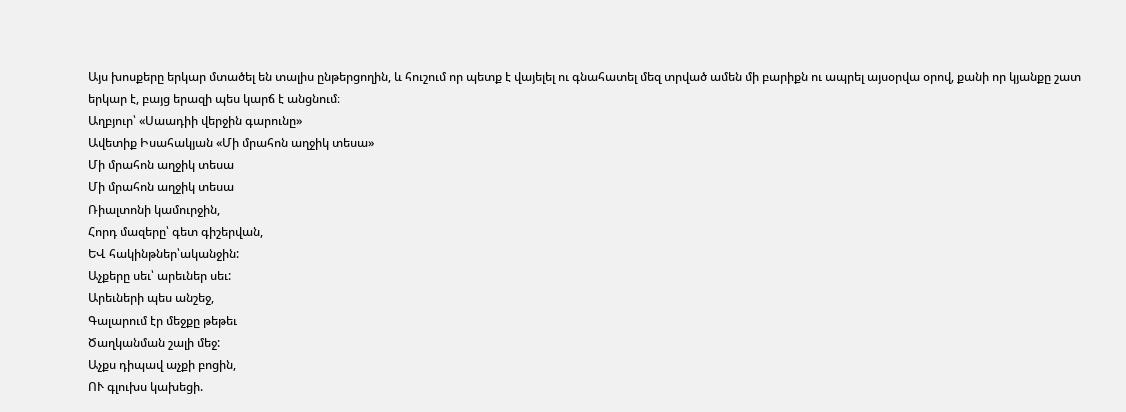Այս խոսքերը երկար մտածել են տալիս ընթերցողին, և հուշում որ պետք է վայելել ու գնահատել մեզ տրված ամեն մի բարիքն ու ապրել այսօրվա օրով, քանի որ կյանքը շատ երկար է, բայց երազի պես կարճ է անցնում։
Աղբյուր՝ «Սաադիի վերջին գարունը»
Ավետիք Իսահակյան «Մի մրահոն աղջիկ տեսա»
Մի մրահոն աղջիկ տեսա
Մի մրահոն աղջիկ տեսա
Ռիալտոնի կամուրջին,
Հորդ մազերը՝ գետ գիշերվան,
ԵՎ հակինթներ՝ականջին:
Աչքերը սեւ՝ արեւներ սեւ:
Արեւների պես անշեջ,
Գալարում էր մեջքը թեթեւ
Ծաղկանման շալի մեջ:
Աչքս դիպավ աչքի բոցին,
ՈՒ գլուխս կախեցի.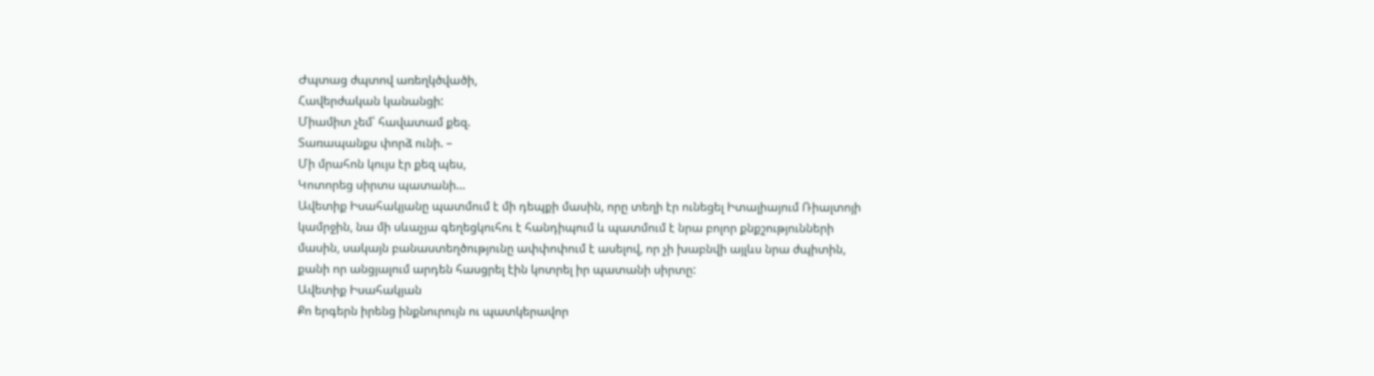Ժպտաց ժպտով առեղկծվածի,
Հավերժական կանանցի:
Միամիտ չեմ՝ հավատամ քեզ.
Տառապանքս փորձ ունի. –
Մի մրահոն կույս էր քեզ պես,
Կոտորեց սիրտս պատանի…
Ավետիք Իսահակյանը պատմում է մի դեպքի մասին, որը տեղի էր ունեցել Իտալիայում Ռիալտոյի կամրջին, նա մի սևաչյա գեղեցկուհու է հանդիպում և պատմում է նրա բոլոր քնքշությունների մասին, սակայն բանաստեղծությունը ափփոփում է ասելով, որ չի խաբնվի այլևս նրա ժպիտին, քանի որ անցյալում արդեն հասցրել էին կոտրել իր պատանի սիրտը:
Ավետիք Իսահակյան
Քո երգերն իրենց ինքնուրույն ու պատկերավոր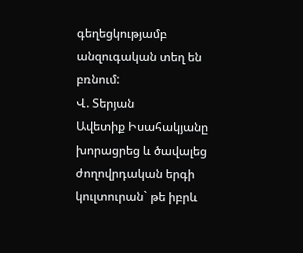գեղեցկությամբ անզուգական տեղ են բռնում:
Վ. Տերյան
Ավետիք Իսահակյանը խորացրեց և ծավալեց ժողովրդական երգի կուլտուրան` թե իբրև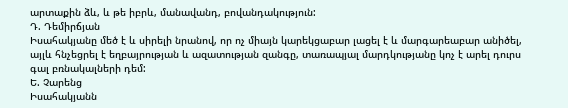արտաքին ձև, և թե իբրև, մանավանդ, բովանդակություն:
Դ. Դեմիրճյան
Իսահակյանը մեծ է և սիրելի նրանով, որ ոչ միայն կարեկցաբար լացել է և մարգարեաբար անիծել, այլև հնչեցրել է եղբայրության և ազատության զանգը, տառապյալ մարդկությանը կոչ է արել դուրս գալ բռնակալների դեմ:
Ե. Չարենց
Իսահակյանն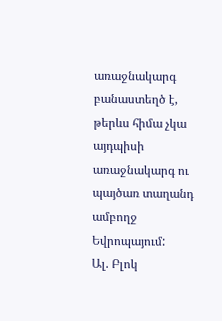առաջնակարգ բանաստեղծ է, թերևս հիմա չկա այդպիսի առաջնակարգ ու պայծառ տաղանդ ամբողջ Եվրոպայում:
Ալ. Բլոկ